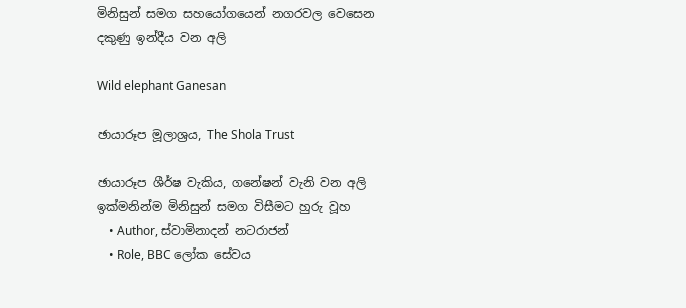මිනිසුන් සමග සහයෝගයෙන් නගරවල වෙසෙන දකුණු ඉන්දීය වන අලි

Wild elephant Ganesan

ඡායාරූප මූලාශ්‍රය, The Shola Trust

ඡායාරූප ශීර්ෂ වැකිය, ගනේෂන් වැනි වන අලි ඉක්මනින්ම මිනිසුන් සමග විසීමට හුරු වූහ
    • Author, ස්වාමිනාදන් නටරාජන්
    • Role, BBC ලෝක සේවය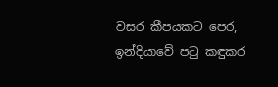වසර කීපයකට පෙර, ඉන්දියාවේ පටු කඳුකර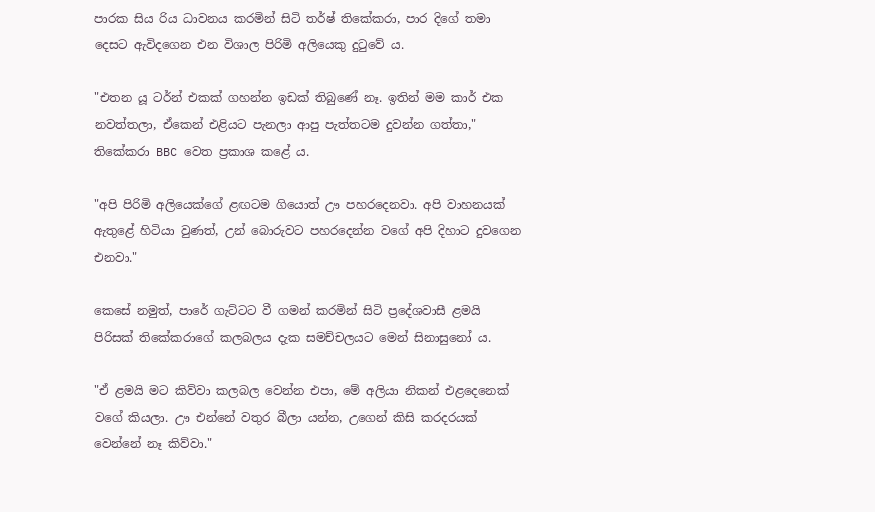පාරක සිය රිය ධාවනය කරමින් සිටි තර්ෂ් තිකේකරා, පාර දිගේ තමා දෙසට ඇවිදගෙන එන විශාල පිරිමි අලියෙකු දුටුවේ ය.

"එතන යූ ටර්න් එකක් ගහන්න ඉඩක් තිබුණේ නෑ. ඉතින් මම කාර් එක නවත්තලා, ඒකෙන් එළියට පැනලා ආපු පැත්තටම දුවන්න ගත්තා," තිකේකරා BBC වෙත ප්‍රකාශ කළේ ය.

"අපි පිරිමි අලියෙක්ගේ ළඟටම ගියොත් ඌ පහරදෙනවා. අපි වාහනයක් ඇතුළේ හිටියා වුණත්, උන් බොරුවට පහරදෙන්න වගේ අපි දිහාට දුවගෙන එනවා."

කෙසේ නමුත්, පාරේ ගැට්ටට වී ගමන් කරමින් සිටි ප්‍රදේශවාසී ළමයි පිරිසක් තිකේකරාගේ කලබලය දැක සමච්චලයට මෙන් සිනාසුනෝ ය.

"ඒ ළමයි මට කිව්වා කලබල වෙන්න එපා, මේ අලියා නිකන් එළදෙනෙක් වගේ කියලා. ඌ එන්නේ වතුර බීලා යන්න, උගෙන් කිසි කරදරයක් වෙන්නේ නෑ කිව්වා."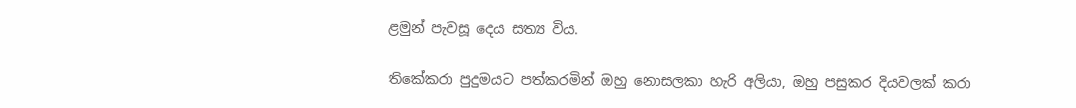ළමුන් පැවසූ දෙය සත්‍ය විය.

තිකේකරා පුදුමයට පත්කරමින් ඔහු නොසලකා හැරි අලියා, ඔහු පසුකර දියවලක් කරා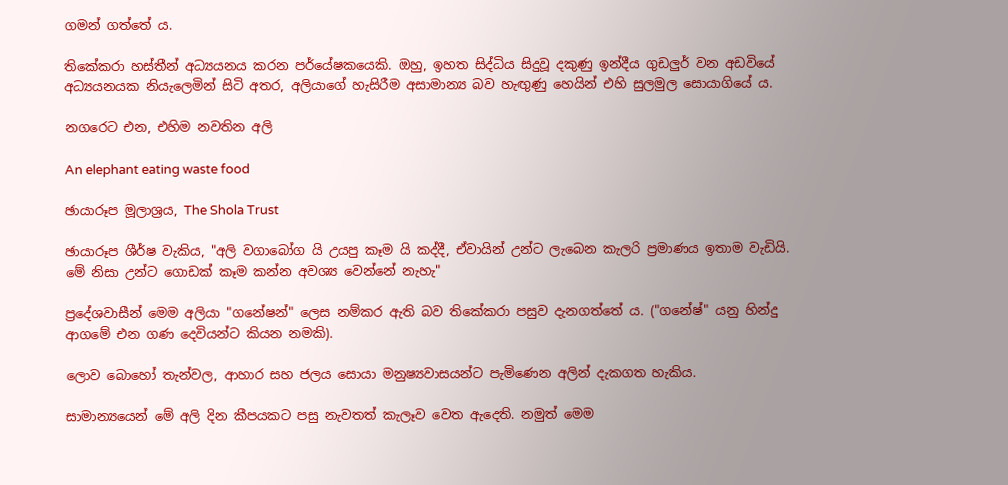ගමන් ගත්තේ ය.

තිකේකරා හස්තීන් අධ්‍යයනය කරන පර්යේෂකයෙකි. ඔහු, ඉහත සිද්ධිය සිදුවූ දකුණු ඉන්දීය ගුඩලුර් වන අඩවියේ අධ්‍යයනයක නියැලෙමින් සිටි අතර, අලියාගේ හැසිරීම අසාමාන්‍ය බව හැඟුණු හෙයින් එහි සුලමුල සොයාගියේ ය.

නගරෙට එන, එහිම නවතින අලි

An elephant eating waste food

ඡායාරූප මූලාශ්‍රය, The Shola Trust

ඡායාරූප ශීර්ෂ වැකිය, "අලි වගාබෝග යි උයපු කෑම යි කද්දී, ඒවායින් උන්ට ලැබෙන කැලරි ප්‍රමාණය ඉතාම වැඩියි. මේ නිසා උන්ට ගොඩක් කෑම කන්න අවශ්‍ය වෙන්නේ නැහැ"

ප්‍රදේශවාසීන් මෙම අලියා "ගනේෂන්" ලෙස නම්කර ඇති බව තිකේකරා පසුව දැනගත්තේ ය. ("ගනේෂ්" යනු හින්දු ආගමේ එන ගණ දෙවියන්ට කියන නමකි).

ලොව බොහෝ තැන්වල, ආහාර සහ ජලය සොයා මනුෂ්‍යවාසයන්ට පැමිණෙන අලින් දැකගත හැකිය.

සාමාන්‍යයෙන් මේ අලි දින කීපයකට පසු නැවතත් කැලෑව වෙත ඇදෙති. නමුත් මෙම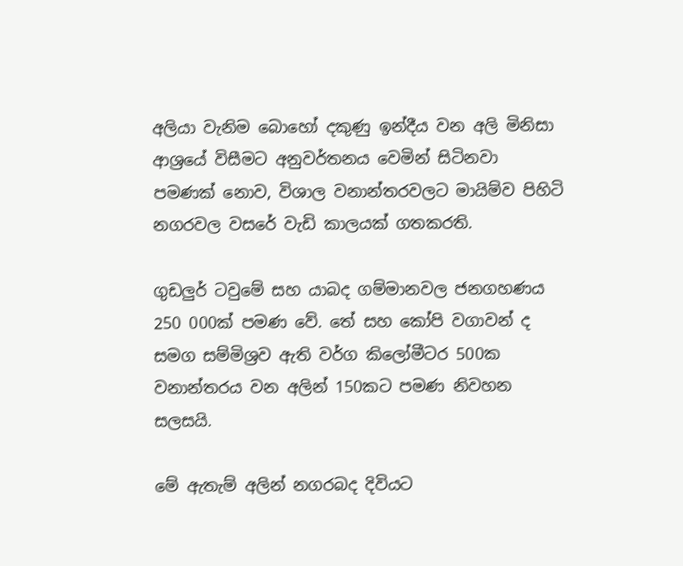අලියා වැනිම බොහෝ දකුණු ඉන්දීය වන අලි මිනිසා ආශ්‍රයේ විසීමට අනුවර්තනය වෙමින් සිටිනවා පමණක් නොව, විශාල වනාන්තරවලට මායිම්ව පිහිටි නගරවල වසරේ වැඩි කාලයක් ගතකරති.

ගුඩලුර් ටවුමේ සහ යාබද ගම්මානවල ජනගහණය 250 000ක් පමණ වේ. තේ සහ කෝපි වගාවන් ද සමග සම්මිශ්‍රව ඇති වර්ග කිලෝමීටර 500ක වනාන්තරය වන අලින් 150කට පමණ නිවහන සලසයි.

මේ ඇතැම් අලින් නගරබද දිවියට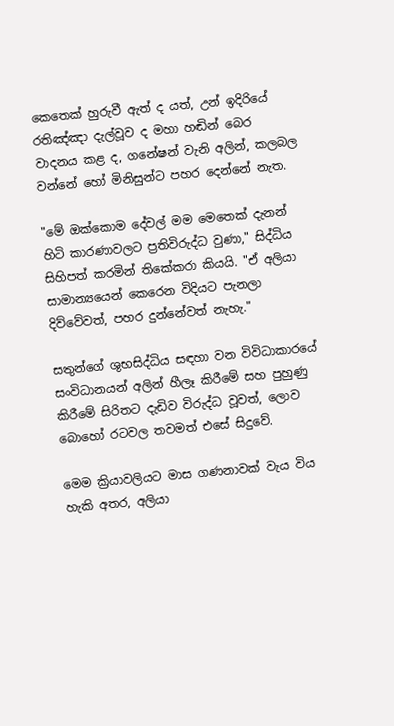කෙතෙක් හුරුවී ඇත් ද යත්, උන් ඉදිරියේ රතිඤ්ඤා දැල්වූව ද මහා හඬින් බෙර වාදනය කළ ද, ගනේෂන් වැනි අලින්, කලබල වන්නේ හෝ මිනිසුන්ට පහර දෙන්නේ නැත.

"මේ ඔක්කොම දේවල් මම මෙතෙක් දැනන් හිටි කාරණාවලට ප්‍රතිවිරුද්ධ වුණා," සිද්ධිය සිහිපත් කරමින් තිකේකරා කියයි. "ඒ අලියා සාමාන්‍යයෙන් කෙරෙන විදියට පැනලා දිව්වේවත්, පහර දුන්නේවත් නැහැ."

සතුන්ගේ ශුභසිද්ධිය සඳහා වන විවිධාකාරයේ සංවිධානයන් අලින් හීලෑ කිරීමේ සහ පුහුණු කිරීමේ සිරිතට දැඩිව විරුද්ධ වූවත්, ලොව බොහෝ රටවල තවමත් එසේ සිදුවේ.

මෙම ක්‍රියාවලියට මාස ගණනාවක් වැය විය හැකි අතර, අලියා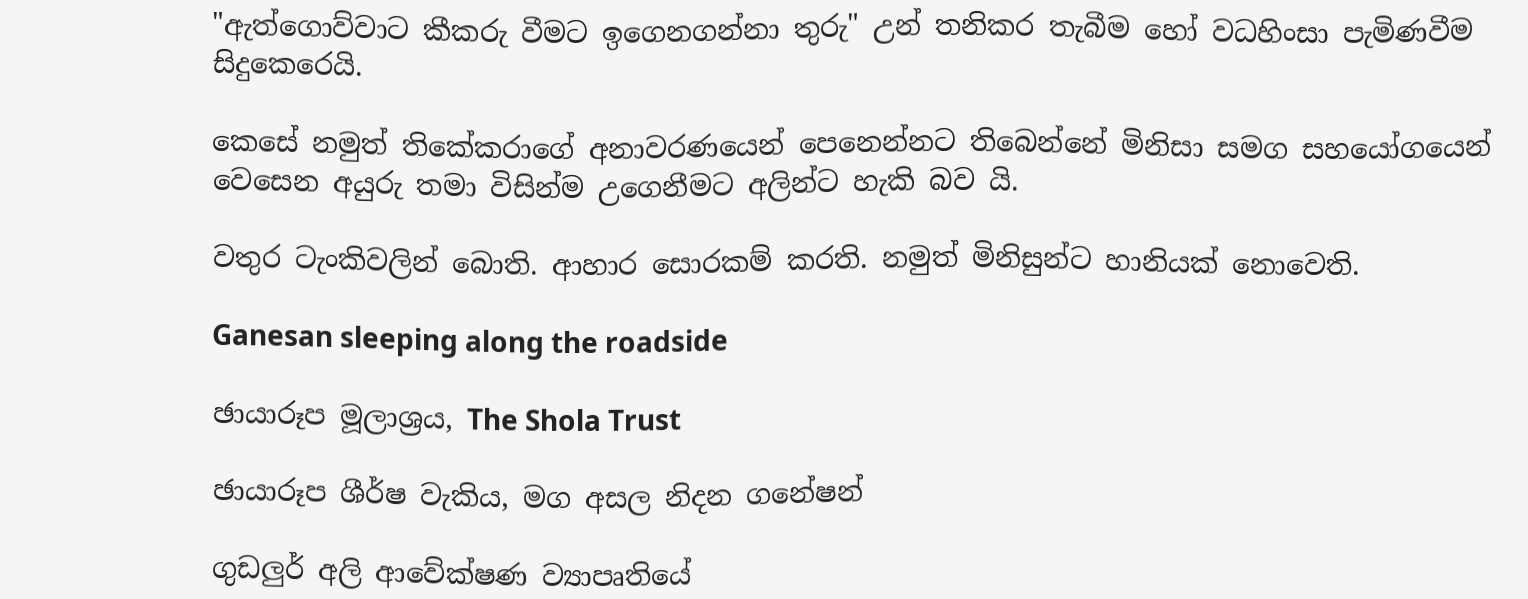"ඇත්ගොව්වාට කීකරු වීමට ඉගෙනගන්නා තුරු" උන් තනිකර තැබීම හෝ වධහිංසා පැමිණවීම සිදුකෙරෙයි.

කෙසේ නමුත් තිකේකරාගේ අනාවරණයෙන් පෙනෙන්නට තිබෙන්නේ මිනිසා සමග සහයෝගයෙන් වෙසෙන අයුරු තමා විසින්ම උගෙනීමට අලින්ට හැකි බව යි.

වතුර ටැංකිවලින් බොති. ආහාර සොරකම් කරති. නමුත් මිනිසුන්ට හානියක් නොවෙති.

Ganesan sleeping along the roadside

ඡායාරූප මූලාශ්‍රය, The Shola Trust

ඡායාරූප ශීර්ෂ වැකිය, මග අසල නිදන ගනේෂන්

ගුඩලුර් අලි ආවේක්ෂණ ව්‍යාපෘතියේ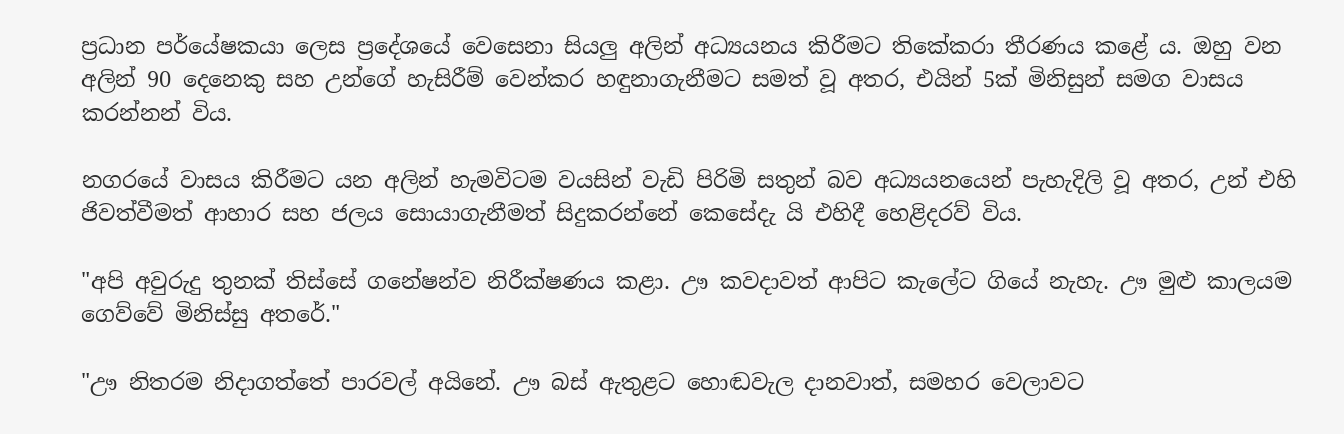ප්‍රධාන පර්යේෂකයා ලෙස ප්‍රදේශයේ වෙසෙනා සියලු අලින් අධ්‍යයනය කිරීමට තිකේකරා තීරණය කළේ ය. ඔහු වන අලින් 90 දෙනෙකු සහ උන්ගේ හැසිරීම් වෙන්කර හඳුනාගැනීමට සමත් වූ අතර, එයින් 5ක් මිනිසුන් සමග වාසය කරන්නන් විය.

නගරයේ වාසය කිරීමට යන අලින් හැමවිටම වයසින් වැඩි පිරිමි සතුන් බව අධ්‍යයනයෙන් පැහැදිලි වූ අතර, උන් එහි ජිවත්වීමත් ආහාර සහ ජලය සොයාගැනීමත් සිදුකරන්නේ කෙසේදැ යි එහිදී හෙළිදරව් විය.

"අපි අවුරුදු තුනක් තිස්සේ ගනේෂන්ව නිරීක්ෂණය කළා. ඌ කවදාවත් ආපිට කැලේට ගියේ නැහැ. ඌ මුළු කාලයම ගෙව්වේ මිනිස්සු අතරේ."

"ඌ නිතරම නිදාගත්තේ පාරවල් අයිනේ. ඌ බස් ඇතුළට හොඬවැල දානවාත්, සමහර වෙලාවට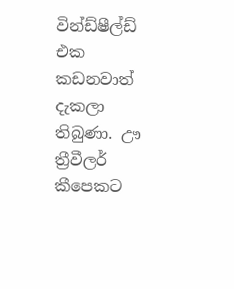වින්ඩ්ෂීල්ඩ් එක කඩනවාත් දැකලා තිබුණා. ඌ ත්‍රීවීලර් කීපෙකට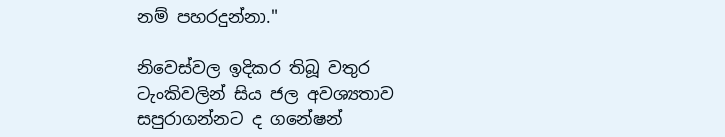නම් පහරදුන්නා."

නිවෙස්වල ඉදිකර තිබූ වතුර ටැංකිවලින් සිය ජල අවශ්‍යතාව සපුරාගන්නට ද ගනේෂන්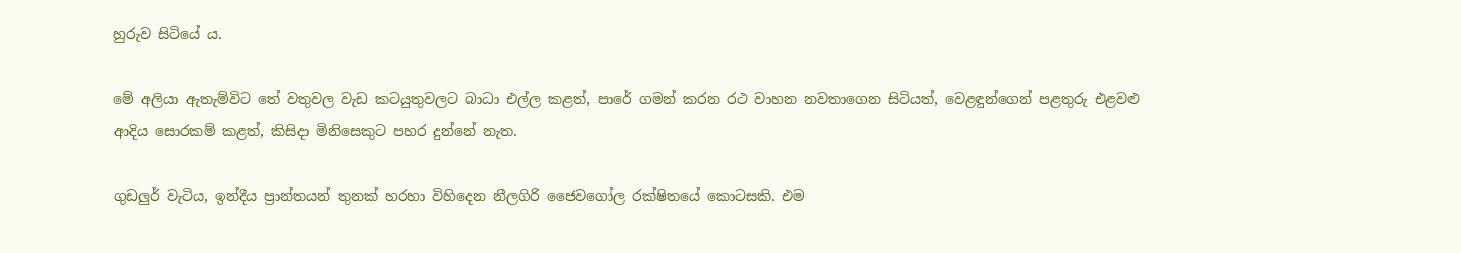හුරුව සිටියේ ය.

මේ අලියා ඇතැම්විට තේ වතුවල වැඩ කටයුතුවලට බාධා එල්ල කළත්, පාරේ ගමන් කරන රථ වාහන නවතාගෙන සිටියත්, වෙළඳුන්ගෙන් පළතුරු එළවළු ආදිය සොරකම් කළත්, කිසිදා මිනිසෙකුට පහර දුන්නේ නැත.

ගුඩලුර් වැටිය, ඉන්දීය ප්‍රාන්තයන් තුනක් හරහා විහිදෙන නීලගිරි ජෛවගෝල රක්ෂිතයේ කොටසකි. එම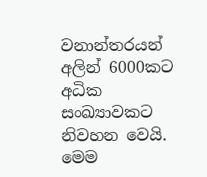වනාන්තරයන් අලින් 6000කට අධික සංඛ්‍යාවකට නිවහන වෙයි. මෙම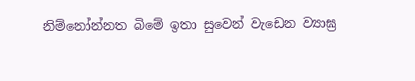නිම්නෝන්නත බිමේ ඉතා සුවෙන් වැඩෙන ව්‍යාඝ්‍ර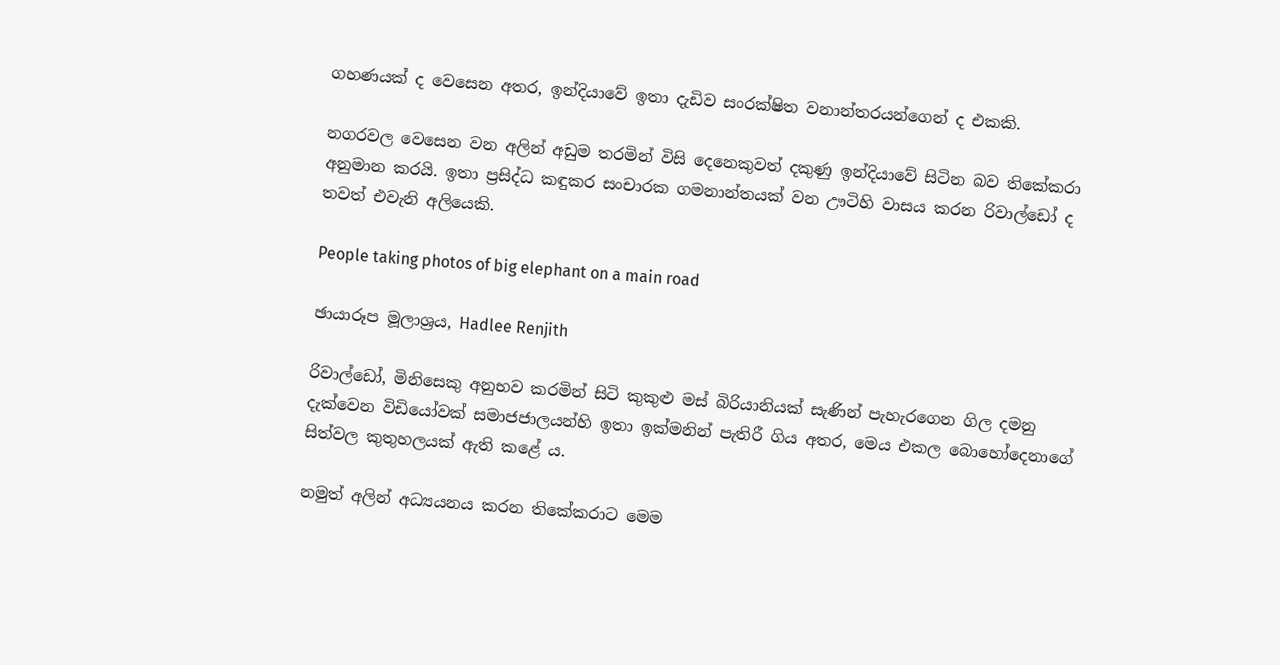ගහණයක් ද වෙසෙන අතර, ඉන්දියාවේ ඉතා දැඩිව සංරක්ෂිත වනාන්තරයන්ගෙන් ද එකකි.

නගරවල වෙසෙන වන අලින් අඩුම තරමින් විසි දෙනෙකුවත් දකුණු ඉන්දියාවේ සිටින බව තිකේකරා අනුමාන කරයි. ඉතා ප්‍රසිද්ධ කඳුකර සංචාරක ගමනාන්තයක් වන ඌටිහි වාසය කරන රිවාල්ඩෝ ද තවත් එවැනි අලියෙකි.

People taking photos of big elephant on a main road

ඡායාරූප මූලාශ්‍රය, Hadlee Renjith

රිවාල්ඩෝ, මිනිසෙකු අනුභව කරමින් සිටි කුකුළු මස් බිරියානියක් සැණින් පැහැරගෙන ගිල දමනු දැක්වෙන විඩියෝවක් සමාජජාලයන්හි ඉතා ඉක්මනින් පැතිරී ගිය අතර, මෙය එකල බොහෝදෙනාගේ සිත්වල කුතුහලයක් ඇති කළේ ය.

නමුත් අලින් අධ්‍යයනය කරන තිකේකරාට මෙම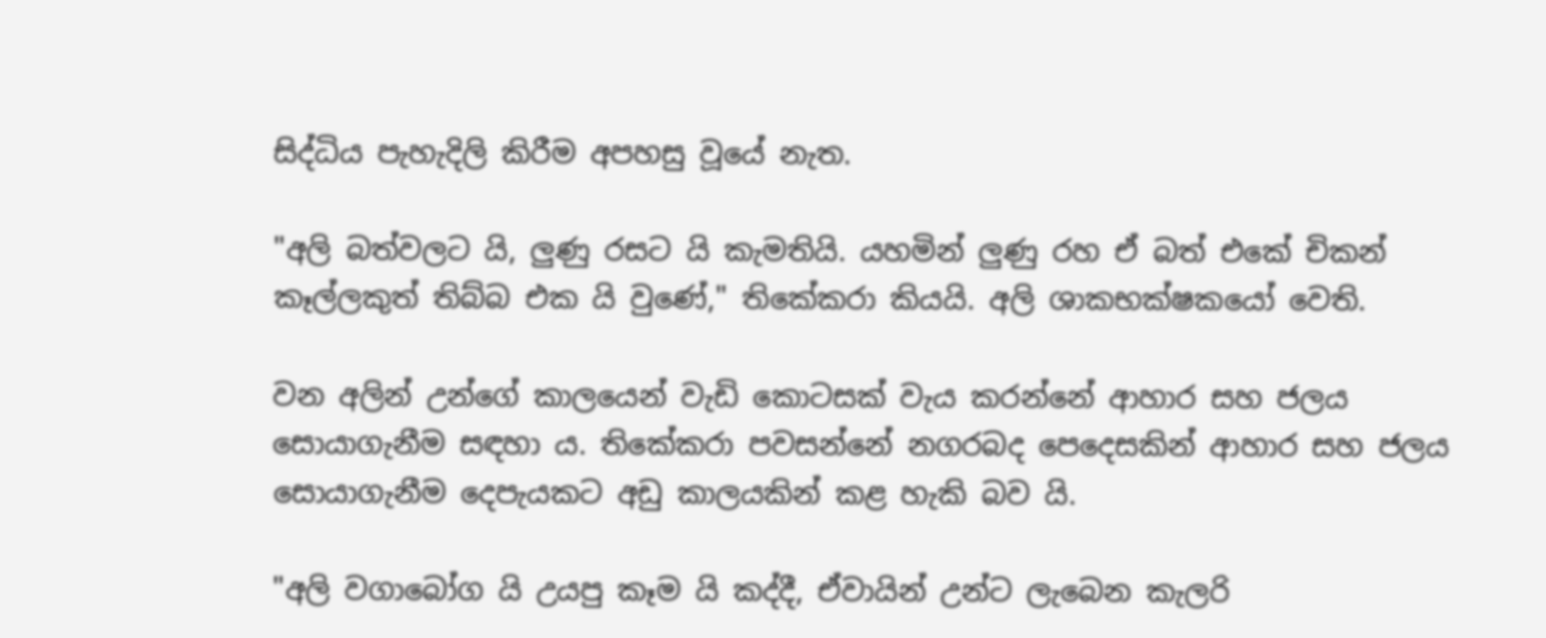සිද්ධිය පැහැදිලි කිරීම අපහසු වූයේ නැත.

"අලි බත්වලට යි, ලුණු රසට යි කැමතියි. යහමින් ලුණු රහ ඒ බත් එකේ චිකන් කෑල්ලකුත් තිබ්බ එක යි වුණේ," තිකේකරා කියයි. අලි ශාකභක්ෂකයෝ වෙති.

වන අලින් උන්ගේ කාලයෙන් වැඩි කොටසක් වැය කරන්නේ ආහාර සහ ජලය සොයාගැනීම සඳහා ය. තිකේකරා පවසන්නේ නගරබද පෙදෙසකින් ආහාර සහ ජලය සොයාගැනීම දෙපැයකට අඩු කාලයකින් කළ හැකි බව යි.

"අලි වගාබෝග යි උයපු කෑම යි කද්දී, ඒවායින් උන්ට ලැබෙන කැලරි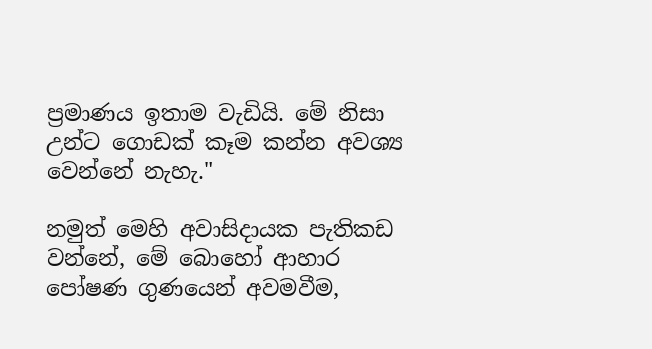ප්‍රමාණය ඉතාම වැඩියි. මේ නිසා උන්ට ගොඩක් කෑම කන්න අවශ්‍ය වෙන්නේ නැහැ."

නමුත් මෙහි අවාසිදායක පැතිකඩ වන්නේ, මේ බොහෝ ආහාර පෝෂණ ගුණයෙන් අවමවීම,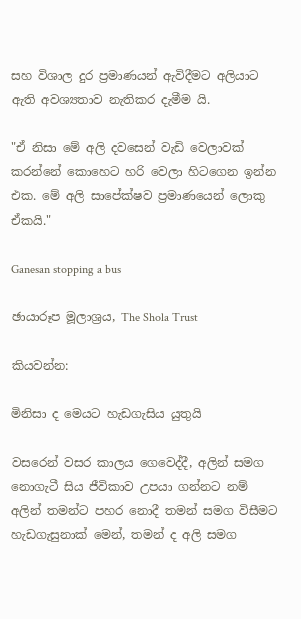සහ විශාල දුර ප්‍රමාණයන් ඇවිදීමට අලියාට ඇති අවශ්‍යතාව නැතිකර දැමීම යි.

"ඒ නිසා මේ අලි දවසෙන් වැඩි වෙලාවක් කරන්නේ කොහෙට හරි වෙලා හිටගෙන ඉන්න එක. මේ අලි සාපේක්ෂව ප්‍රමාණයෙන් ලොකු ඒකයි."

Ganesan stopping a bus

ඡායාරූප මූලාශ්‍රය, The Shola Trust

කියවන්න:

මිනිසා ද මෙයට හැඩගැසිය යුතුයි

වසරෙන් වසර කාලය ගෙවෙද්දී, අලින් සමග නොගැටී සිය ජීවිකාව උපයා ගන්නට නම් අලින් තමන්ට පහර නොදී තමන් සමග විසීමට හැඩගැසුනාක් මෙන්, තමන් ද අලි සමග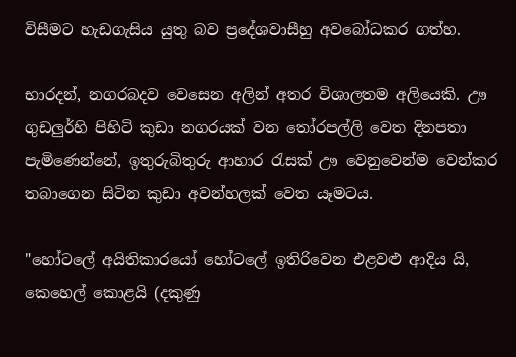විසීමට හැඩගැසිය යුතු බව ප්‍රදේශවාසීහු අවබෝධකර ගත්හ.

භාරදන්, නගරබදව වෙසෙන අලින් අතර විශාලතම අලියෙකි. ඌ ගුඩලුර්හි පිහිටි කුඩා නගරයක් වන තෝරපල්ලි වෙත දිනපතා පැමිණෙන්නේ, ඉතුරුබිතුරු ආහාර රැසක් ඌ වෙනුවෙන්ම වෙන්කර තබාගෙන සිටින කුඩා අවන්හලක් වෙත යෑමටය.

"හෝටලේ අයිතිකාරයෝ හෝටලේ ඉතිරිවෙන එළවළු ආදිය යි, කෙහෙල් කොළයි (දකුණු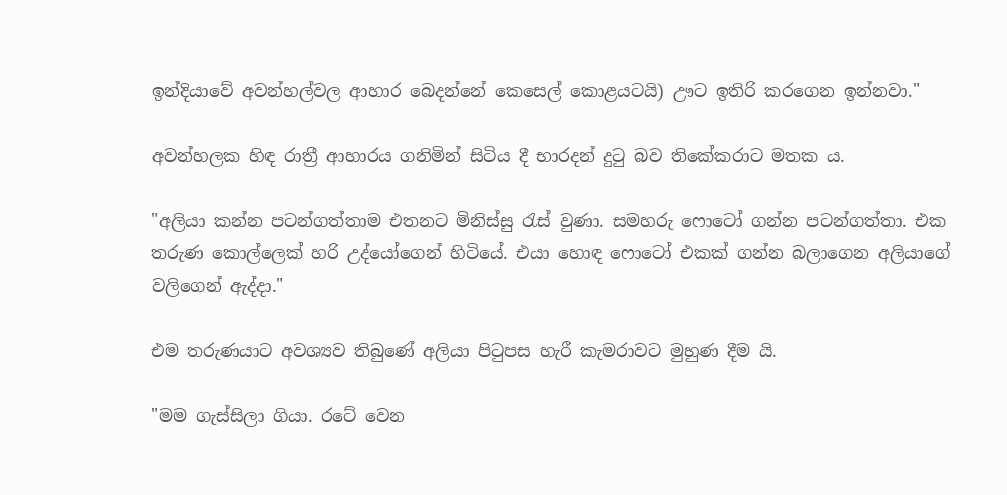ඉන්දියාවේ අවන්හල්වල ආහාර බෙදන්නේ කෙසෙල් කොළයටයි) ඌට ඉතිරි කරගෙන ඉන්නවා."

අවන්හලක හිඳ රාත්‍රී ආහාරය ගනිමින් සිටිය දී භාරදන් දුටු බව තිකේකරාට මතක ය.

"අලියා කන්න පටන්ගත්තාම එතනට මිනිස්සු රැස් වුණා. සමහරු ෆොටෝ ගන්න පටන්ගත්තා. එක තරුණ කොල්ලෙක් හරි උද්යෝගෙන් හිටියේ. එයා හොඳ ෆොටෝ එකක් ගන්න බලාගෙන අලියාගේ වලිගෙන් ඇද්දා."

එම තරුණයාට අවශ්‍යව තිබුණේ අලියා පිටුපස හැරී කැමරාවට මුහුණ දීම යි.

"මම ගැස්සිලා ගියා. රටේ වෙන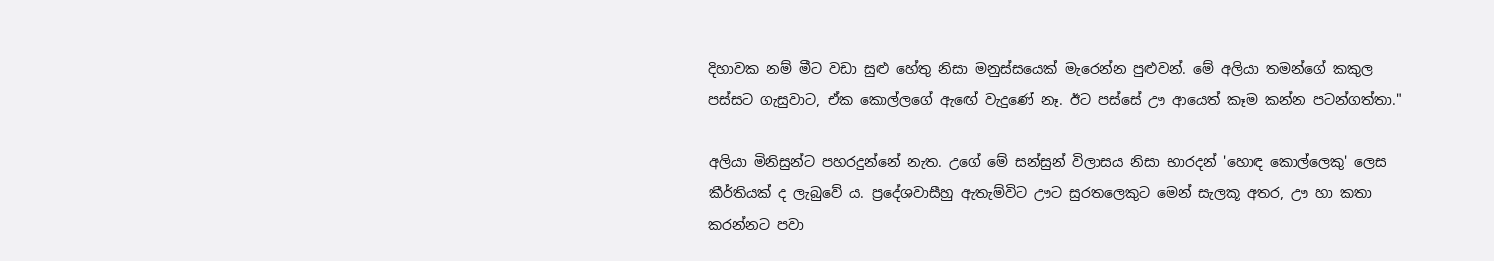දිහාවක නම් මීට වඩා සුළු හේතු නිසා මනුස්සයෙක් මැරෙන්න පුළුවන්. මේ අලියා තමන්ගේ කකුල පස්සට ගැසුවාට, ඒක කොල්ලගේ ඇඟේ වැදුණේ නෑ. ඊට පස්සේ ඌ ආයෙත් කෑම කන්න පටන්ගත්තා."

අලියා මිනිසුන්ට පහරදුන්නේ නැත. උගේ මේ සන්සුන් විලාසය නිසා භාරදන් 'හොඳ කොල්ලෙකු' ලෙස කීර්තියක් ද ලැබුවේ ය. ප්‍රදේශවාසීහු ඇතැම්විට ඌට සුරතලෙකුට මෙන් සැලකූ අතර, ඌ හා කතා කරන්නට පවා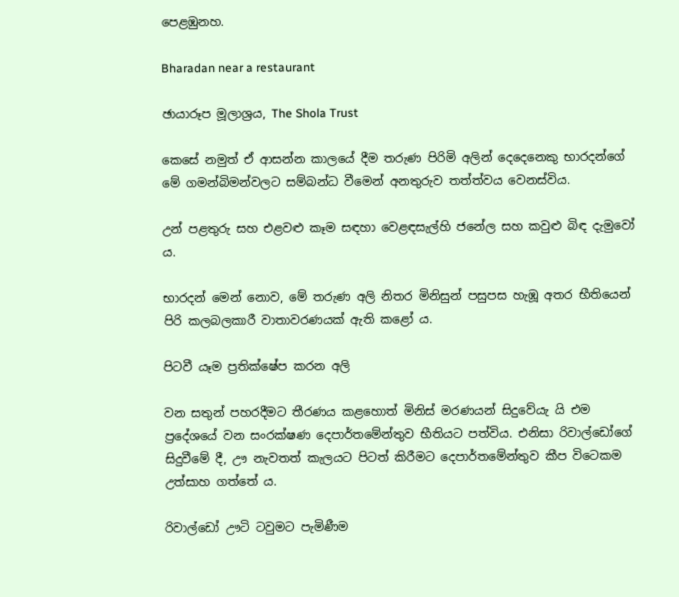පෙළඹුනහ.

Bharadan near a restaurant

ඡායාරූප මූලාශ්‍රය, The Shola Trust

කෙසේ නමුත් ඒ ආසන්න කාලයේ දීම තරුණ පිරිමි අලින් දෙදෙනෙකු භාරදන්ගේ මේ ගමන්බිමන්වලට සම්බන්ධ වීමෙන් අනතුරුව තත්ත්වය වෙනස්විය.

උන් පළතුරු සහ එළවළු කෑම සඳහා වෙළඳසැල්හි ජනේල සහ කවුළු බිඳ දැමුවෝ ය.

භාරදන් මෙන් නොව, මේ තරුණ අලි නිතර මිනිසුන් පසුපස හැඹූ අතර භීතියෙන් පිරි කලබලකාරී වාතාවරණයක් ඇති කළෝ ය.

පිටවී යෑම ප්‍රතික්ෂේප කරන අලි

වන සතුන් පහරදීමට තීරණය කළහොත් මිනිස් මරණයන් සිදුවේයැ යි එම ප්‍රදේශයේ වන සංරක්ෂණ දෙපාර්තමේන්තුව භීතියට පත්විය. එනිසා රිවාල්ඩෝගේ සිදුවීමේ දී, ඌ නැවතත් කැලයට පිටත් කිරීමට දෙපාර්තමේන්තුව කීප විටෙකම උත්සාහ ගත්තේ ය.

රිවාල්ඩෝ ඌටි ටවුමට පැමිණීම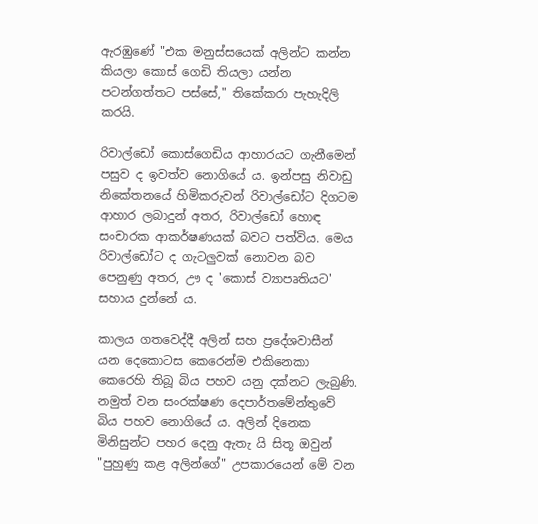ඇරඹුණේ "එක මනුස්සයෙක් අලින්ට කන්න කියලා කොස් ගෙඩි තියලා යන්න පටන්ගත්තට පස්සේ," තිකේකරා පැහැදිලි කරයි.

රිවාල්ඩෝ කොස්ගෙඩිය ආහාරයට ගැනීමෙන් පසුව ද ඉවත්ව නොගියේ ය. ඉන්පසු නිවාඩු නිකේතනයේ හිමිකරුවන් රිවාල්ඩෝට දිගටම ආහාර ලබාදුන් අතර, රිවාල්ඩෝ හොඳ සංචාරක ආකර්ෂණයක් බවට පත්විය. මෙය රිවාල්ඩෝට ද ගැටලුවක් නොවන බව පෙනුණු අතර, ඌ ද 'කොස් ව්‍යාපෘතියට' සහාය දුන්නේ ය.

කාලය ගතවෙද්දී අලින් සහ ප්‍රදේශවාසීන් යන දෙකොටස කෙරෙන්ම එකිනෙකා කෙරෙහි තිබූ බිය පහව යනු දක්නට ලැබුණි. නමුත් වන සංරක්ෂණ දෙපාර්තමේන්තුවේ බිය පහව නොගියේ ය. අලින් දිනෙක මිනිසුන්ට පහර දෙනු ඇතැ යි සිතූ ඔවුන් "පුහුණු කළ අලින්ගේ" උපකාරයෙන් මේ වන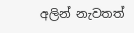අලින් නැවතත්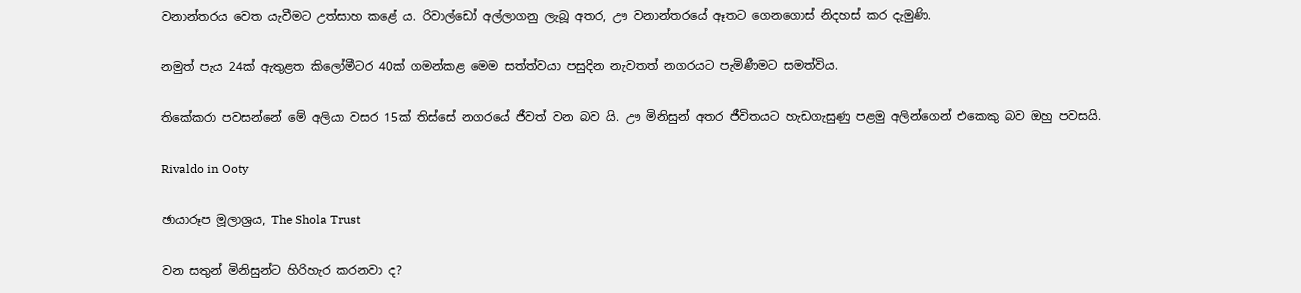වනාන්තරය වෙත යැවීමට උත්සාහ කළේ ය. රිවාල්ඩෝ අල්ලාගනු ලැබූ අතර, ඌ වනාන්තරයේ ඈතට ගෙනගොස් නිදහස් කර දැමුණි.

නමුත් පැය 24ක් ඇතුළත කිලෝමීටර 40ක් ගමන්කළ මෙම සත්ත්වයා පසුදින නැවතත් නගරයට පැමිණීමට සමත්විය.

තිකේකරා පවසන්නේ මේ අලියා වසර 15ක් තිස්සේ නගරයේ ජීවත් වන බව යි. ඌ මිනිසුන් අතර ජීවිතයට හැඩගැසුණු පළමු අලින්ගෙන් එකෙකු බව ඔහු පවසයි.

Rivaldo in Ooty

ඡායාරූප මූලාශ්‍රය, The Shola Trust

වන සතුන් මිනිසුන්ට හිරිහැර කරනවා ද?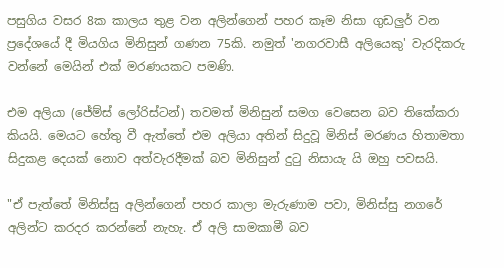පසුගිය වසර 8ක කාලය තුළ වන අලින්ගෙන් පහර කෑම නිසා ගුඩලුර් වන ප්‍රදේශයේ දී මියගිය මිනිසුන් ගණන 75කි. නමුත් 'නගරවාසී අලියෙකු' වැරදිකරු වන්නේ මෙයින් එක් මරණයකට පමණි.

එම අලියා (ජේම්ස් ලෝරිස්ටන්) තවමත් මිනිසුන් සමග වෙසෙන බව තිකේකරා කියයි. මෙයට හේතු වී ඇත්තේ එම අලියා අතින් සිදුවූ මිනිස් මරණය හිතාමතා සිදුකළ දෙයක් නොව අත්වැරදීමක් බව මිනිසුන් දුටු නිසායැ යි ඔහු පවසයි.

"ඒ පැත්තේ මිනිස්සු අලින්ගෙන් පහර කාලා මැරුණාම පවා, මිනිස්සු නගරේ අලින්ට කරදර කරන්නේ නැහැ. ඒ අලි සාමකාමී බව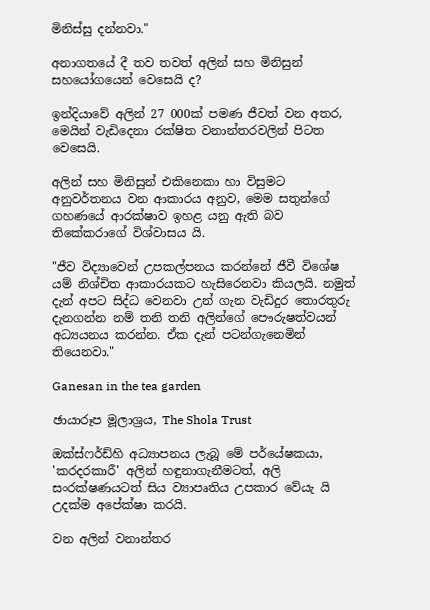මිනිස්සු දන්නවා."

අනාගතයේ දී තව තවත් අලින් සහ මිනිසුන් සහයෝගයෙන් වෙසෙයි ද?

ඉන්දියාවේ අලින් 27 000ක් පමණ ජීවත් වන අතර, මෙයින් වැඩිදෙනා රක්ෂිත වනාන්තරවලින් පිටත වෙසෙයි.

අලින් සහ මිනිසුන් එකිනෙකා හා විසුමට අනුවර්තනය වන ආකාරය අනුව, මෙම සතුන්ගේ ගහණයේ ආරක්ෂාව ඉහළ යනු ඇති බව තිකේකරාගේ විශ්වාසය යි.

"ජීව විද්‍යාවෙන් උපකල්පනය කරන්නේ ජීවී විශේෂ යම් නිශ්චිත ආකාරයකට හැසිරෙනවා කියලයි. නමුත් දැන් අපට සිද්ධ වෙනවා උන් ගැන වැඩිදුර තොරතුරු දැනගන්න නම් තනි තනි අලින්ගේ පෞරුෂත්වයන් අධ්‍යයනය කරන්න. ඒක දැන් පටන්ගැනෙමින් තියෙනවා."

Ganesan in the tea garden

ඡායාරූප මූලාශ්‍රය, The Shola Trust

ඔක්ස්ෆර්ඩ්හි අධ්‍යාපනය ලැබූ මේ පර්යේෂකයා, 'කරදරකාරී' අලින් හඳුනාගැනීමටත්, අලි සංරක්ෂණයටත් සිය ව්‍යාපෘතිය උපකාර වේයැ යි උදක්ම අපේක්ෂා කරයි.

වන අලින් වනාන්තර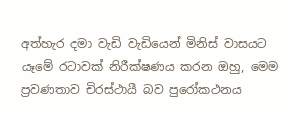අත්හැර දමා වැඩි වැඩියෙන් මිනිස් වාසයට යෑමේ රටාවක් නිරීක්ෂණය කරන ඔහු, මෙම ප්‍රවණතාව චිරස්ථායී බව පුරෝකථනය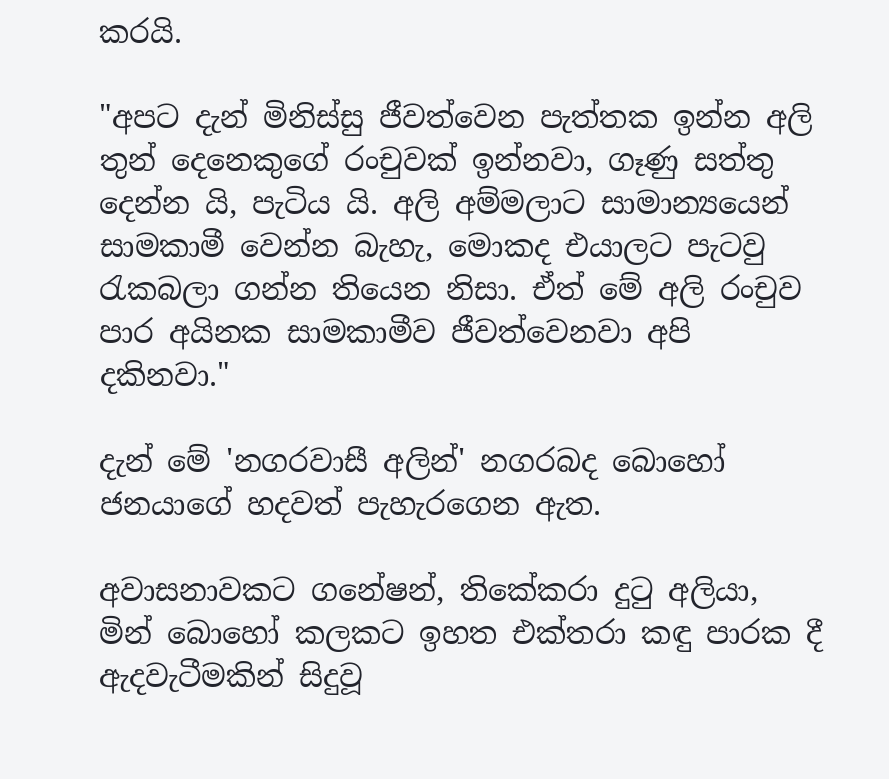කරයි.

"අපට දැන් මිනිස්සු ජීවත්වෙන පැත්තක ඉන්න අලි තුන් දෙනෙකුගේ රංචුවක් ඉන්නවා, ගෑණු සත්තු දෙන්න යි, පැටිය යි. අලි අම්මලාට සාමාන්‍යයෙන් සාමකාමී වෙන්න බැහැ, මොකද එයාලට පැටවු රැකබලා ගන්න තියෙන නිසා. ඒත් මේ අලි රංචුව පාර අයිනක සාමකාමීව ජීවත්වෙනවා අපි දකිනවා."

දැන් මේ 'නගරවාසී අලින්' නගරබද බොහෝ ජනයාගේ හදවත් පැහැරගෙන ඇත.

අවාසනාවකට ගනේෂන්, තිකේකරා දුටු අලියා, මින් බොහෝ කලකට ඉහත එක්තරා කඳු පාරක දී ඇදවැටීමකින් සිදුවූ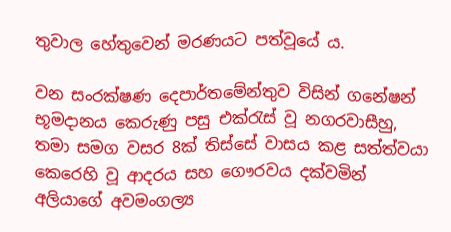තුවාල හේතුවෙන් මරණයට පත්වූයේ ය.

වන සංරක්ෂණ දෙපාර්තමේන්තුව විසින් ගනේෂන් භූමදානය කෙරුණු පසු එක්රැස් වූ නගරවාසීහු, තමා සමග වසර 8ක් තිස්සේ වාසය කළ සත්ත්වයා කෙරෙහි වූ ආදරය සහ ගෞරවය දක්වමින් අලියාගේ අවමංගල්‍ය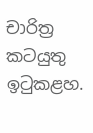චාරිත්‍ර කටයුතු ඉටුකළහ.